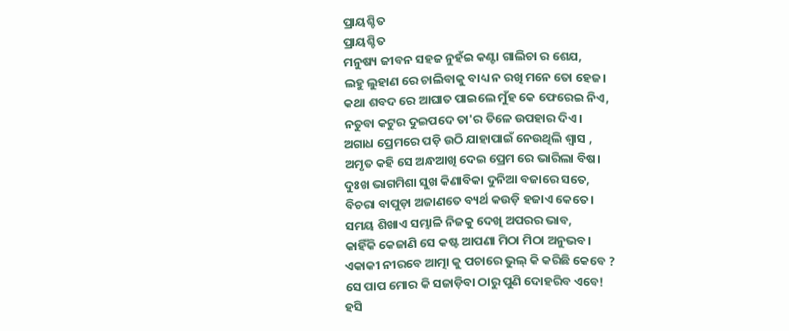ପ୍ରାୟଶ୍ଚିତ
ପ୍ରାୟଶ୍ଚିତ
ମନୁଷ୍ୟ ଜୀବନ ସହଜ ନୁହଁଇ କଣ୍ଟା ଗାଲିଚା ର ଶେଯ,
ଲହୁ ଲୁହାଣ ରେ ଚାଲିବାକୁ ବାଧ୍ୟ ନ ରଖି ମନେ ତୋ ହେଜ।
କଥା ଶବଦ ରେ ଆଘାତ ପାଇଲେ ମୁଁହ କେ ଫେରେଇ ନିଏ,
ନତୁବା କଟୁର ଦୁଇପଦେ ତା'ର ତିଳେ ଉପହାର ଦିଏ।
ଅଗାଧ ପ୍ରେମରେ ପଡ଼ି ଉଠି ଯାହାପାଇଁ ନେଉଥିଲି ଶ୍ୱାସ ,
ଅମୃତ କହି ସେ ଅନ୍ଧଆଖି ଦେଇ ପ୍ରେମ ରେ ଭାରିଲା ବିଷ।
ଦୁଃଖ ଭାଗମିଶା ସୁଖ କିଣାବିକା ଦୁନିଆ ବଜାରେ ସତେ,
ବିଚରା ବାପୁଡ଼ା ଅଜାଣତେ ବ୍ୟର୍ଥ କଉଡ଼ି ହଜାଏ କେତେ।
ସମୟ ଶିଖାଏ ସମ୍ଭାଳି ନିଜକୁ ଦେଖି ଅପରର ଭାବ,
କାହିଁକି କେଜାଣି ସେ କଷ୍ଟ ଆପଣା ମିଠା ମିଠା ଅନୁଭବ।
ଏକାକୀ ନୀରବେ ଆତ୍ମା କୁ ପଚାରେ ଭୁଲ୍ କି କରିଛି କେବେ ?
ସେ ପାପ ମୋର କି ସଜାଡ଼ିବା ଠାରୁ ପୁଣି ଦୋହରିବ ଏବେ!
ହସି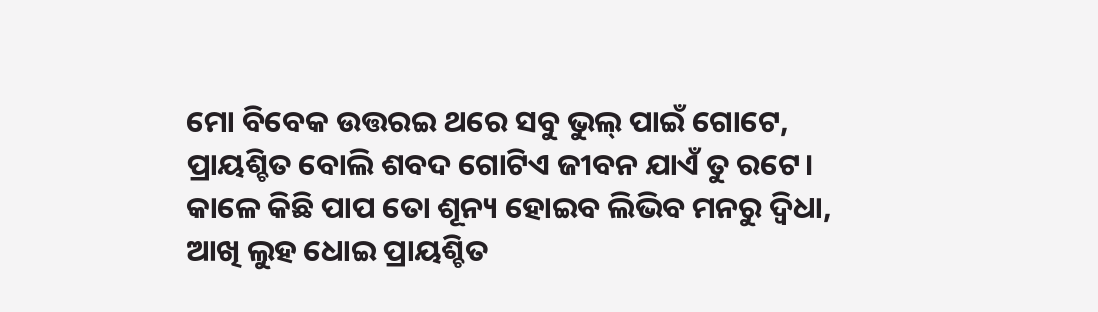ମୋ ବିବେକ ଉତ୍ତରଇ ଥରେ ସବୁ ଭୁଲ୍ ପାଇଁ ଗୋଟେ,
ପ୍ରାୟଶ୍ଚିତ ବୋଲି ଶବଦ ଗୋଟିଏ ଜୀବନ ଯାଏଁ ତୁ ରଟେ।
କାଳେ କିଛି ପାପ ତୋ ଶୂନ୍ୟ ହୋଇବ ଲିଭିବ ମନରୁ ଦ୍ୱିଧା,
ଆଖି ଲୁହ ଧୋଇ ପ୍ରାୟଶ୍ଚିତ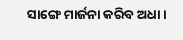ସାଙ୍ଗେ ମାର୍ଜନା କରିବ ଅଧା।